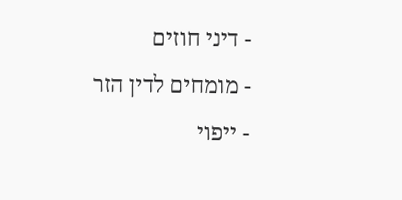- דיני חוזים
- מומחים לדין הזר
- ייפוי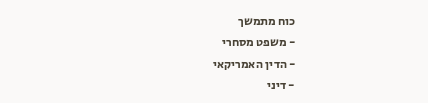כוח מתמשך
- משפט מסחרי
- הדין האמריקאי
- דיני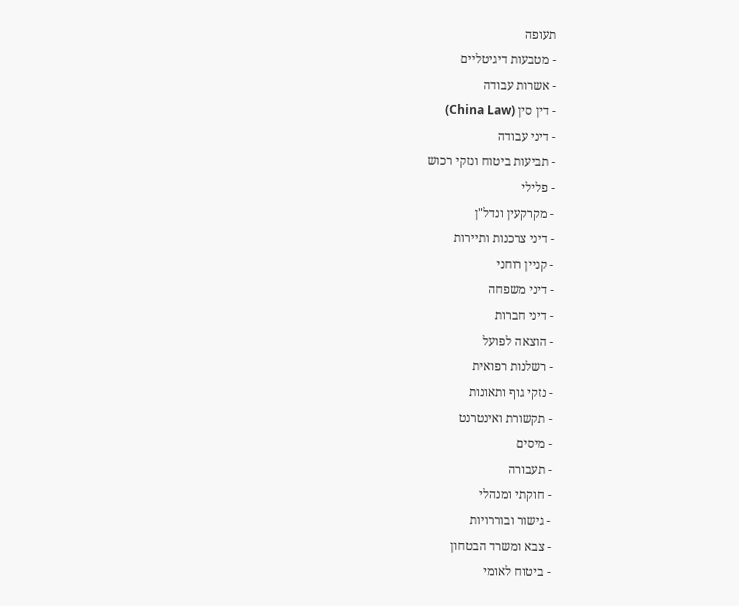תעופה
- מטבעות דיגיטליים
- אשרות עבודה
- דין סין (China Law)
- דיני עבודה
- תביעות ביטוח ונזקי רכוש
- פלילי
- מקרקעין ונדל"ן
- דיני צרכנות ותיירות
- קניין רוחני
- דיני משפחה
- דיני חברות
- הוצאה לפועל
- רשלנות רפואית
- נזקי גוף ותאונות
- תקשורת ואינטרנט
- מיסים
- תעבורה
- חוקתי ומנהלי
- גישור ובוררויות
- צבא ומשרד הבטחון
- ביטוח לאומי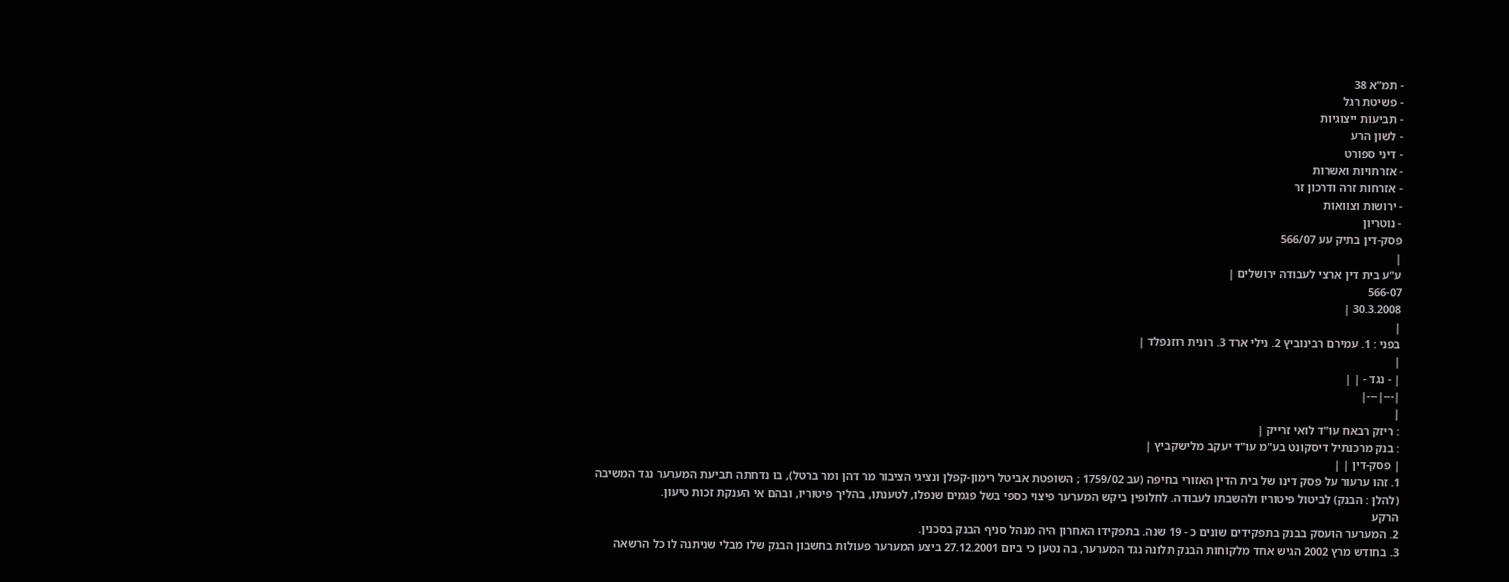- תמ"א 38
- פשיטת רגל
- תביעות ייצוגיות
- לשון הרע
- דיני ספורט
- אזרחויות ואשרות
- אזרחות זרה ודרכון זר
- ירושות וצוואות
- נוטריון
פסק-דין בתיק עע 566/07
|
ע"ע בית דין ארצי לעבודה ירושלים |
566-07
30.3.2008 |
|
בפני : 1. עמירם רבינוביץ 2. נילי ארד 3. רונית רוזנפלד |
|
| - נגד - | |
|---|---|
|
: ריזק רבאח עו"ד לואי זרייק |
: בנק מרכנתיל דיסקונט בע"מ עו"ד יעקב מלישקביץ |
| פסק-דין | |
1. זהו ערעור על פסק דינו של בית הדין האזורי בחיפה (עב 1759/02 ; השופטת אביטל רימון-קפלן ונציגי הציבור מר דהן ומר ברטל), בו נדחתה תביעת המערער נגד המשיבה (להלן : הבנק) לביטול פיטוריו ולהשבתו לעבודה. לחלופין ביקש המערער פיצוי כספי בשל פגמים שנפלו, לטענתו, בהליך פיטוריו, ובהם אי הענקת זכות טיעון.
הרקע
2. המערער הועסק בבנק בתפקידים שונים כ - 19 שנה. בתפקידו האחרון היה מנהל סניף הבנק בסכנין.
3. בחודש מרץ 2002 הגיש אחד מלקוחות הבנק תלונה נגד המערער, בה נטען כי ביום 27.12.2001 ביצע המערער פעולות בחשבון הבנק שלו מבלי שניתנה לו כל הרשאה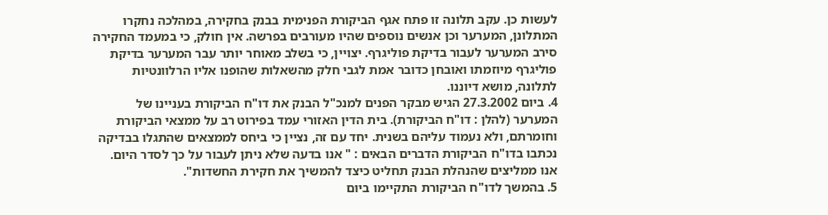לעשות כן. עקב תלונה זו פתח אגף הביקורת הפנימית בבנק בחקירה, במהלכה נחקרו המתלונן, המערער וכן אנשים נוספים שהיו מעורבים בפרשה. אין חולק, כי במעמד החקירה סירב המערער לעבור בדיקת פוליגרף. יצויין, כי בשלב מאוחר יותר עבר המערער בדיקת פוליגרף מיוזמתו ואובחן כדובר אמת לגבי חלק מהשאלות שהופנו אליו הרלוונטיות לתלונה, מושא דיוננו.
4. ביום 27.3.2002 הגיש מבקר הפנים למנכ"ל הבנק את דו"ח הביקורת בעניינו של המערער (להלן : דו"ח הביקורת). בית הדין האזורי עמד בפירוט רב על ממצאי הביקורת וחומרתם, ולא נעמוד עליהם בשנית. יחד עם זה, נציין כי ביחס לממצאים שהתגלו בבדיקה נכתבו בדו"ח הביקורת הדברים הבאים : " אנו בדעה שלא ניתן לעבור על כך לסדר היום. אנו ממליצים שהנהלת הבנק תחליט כיצד להמשיך את חקירת החשדות".
5. בהמשך לדו"ח הביקורת התקיימו ביום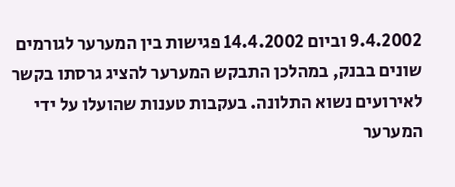9.4.2002 וביום 14.4.2002 פגישות בין המערער לגורמים שונים בבנק, במהלכן התבקש המערער להציג גרסתו בקשר לאירועים נשוא התלונה. בעקבות טענות שהועלו על ידי המערער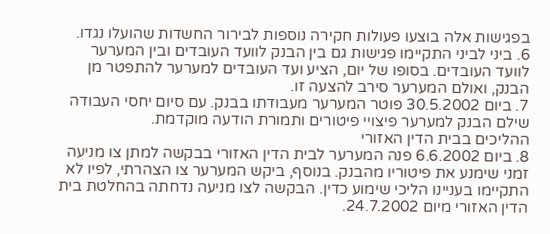בפגישות אלה בוצעו פעולות חקירה נוספות לבירור החשדות שהועלו נגדו.
6. ביני לביני התקיימו פגישות גם בין הבנק לוועד העובדים ובין המערער לוועד העובדים. בסופו של יום, הציע ועד העובדים למערער להתפטר מן הבנק, ואולם המערער סירב להצעה זו.
7. ביום 30.5.2002 פוטר המערער מעבודתו בבנק. עם סיום יחסי העבודה שילם הבנק למערער פיצויי פיטורים ותמורת הודעה מוקדמת.
ההליכים בבית הדין האזורי
8. ביום 6.6.2002 פנה המערער לבית הדין האזורי בבקשה למתן צו מניעה זמני שימנע את פיטוריו מהבנק. בנוסף, ביקש המערער צו הצהרתי, לפיו לא התקיימו בעניינו הליכי שימוע כדין. הבקשה לצו מניעה נדחתה בהחלטת בית הדין האזורי מיום 24.7.2002.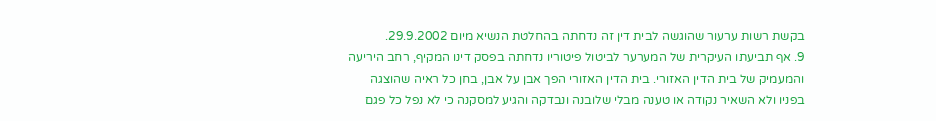בקשת רשות ערעור שהוגשה לבית דין זה נדחתה בהחלטת הנשיא מיום 29.9.2002.
9. אף תביעתו העיקרית של המערער לביטול פיטוריו נדחתה בפסק דינו המקיף, רחב היריעה והמעמיק של בית הדין האזורי. בית הדין האזורי הפך אבן על אבן, בחן כל ראיה שהוצגה בפניו ולא השאיר נקודה או טענה מבלי שלובנה ונבדקה והגיע למסקנה כי לא נפל כל פגם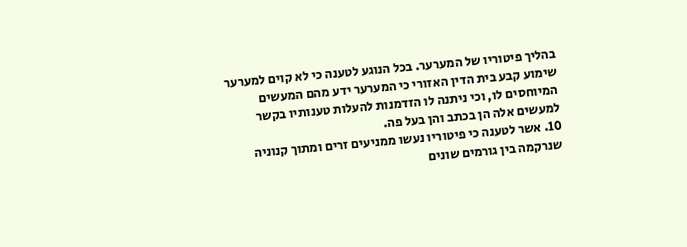בהליך פיטוריו של המערער. בכל הנוגע לטענה כי לא קוים למערער שימוע קבע בית הדין האזורי כי המערער ידע מהם המעשים המיוחסים לו, וכי ניתנה לו הזדמנות להעלות טענותיו בקשר למעשים אלה הן בכתב והן בעל פה.
10. אשר לטענה כי פיטוריו נעשו ממניעים זרים ומתוך קנוניה שנרקמה בין גורמים שונים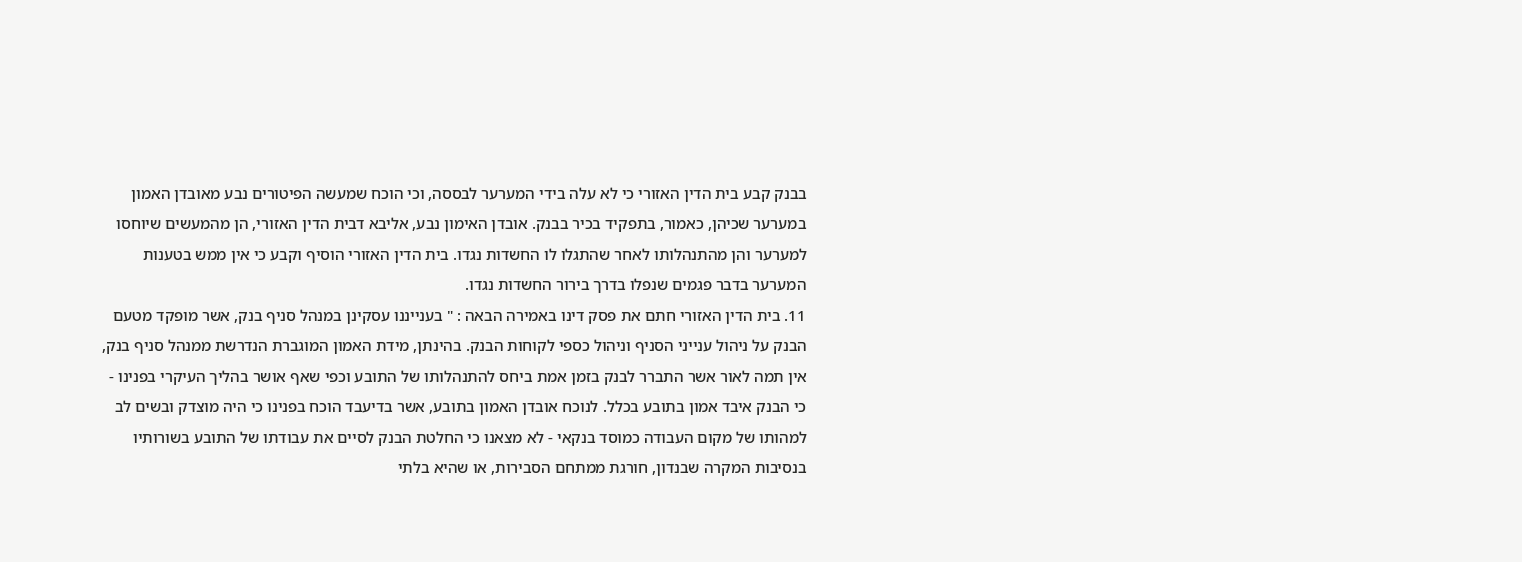בבנק קבע בית הדין האזורי כי לא עלה בידי המערער לבססה, וכי הוכח שמעשה הפיטורים נבע מאובדן האמון במערער שכיהן, כאמור, בתפקיד בכיר בבנק. אובדן האימון נבע, אליבא דבית הדין האזורי, הן מהמעשים שיוחסו למערער והן מהתנהלותו לאחר שהתגלו לו החשדות נגדו. בית הדין האזורי הוסיף וקבע כי אין ממש בטענות המערער בדבר פגמים שנפלו בדרך בירור החשדות נגדו.
11. בית הדין האזורי חתם את פסק דינו באמירה הבאה : " בענייננו עסקינן במנהל סניף בנק, אשר מופקד מטעם הבנק על ניהול ענייני הסניף וניהול כספי לקוחות הבנק. בהינתן, מידת האמון המוגברת הנדרשת ממנהל סניף בנק, אין תמה לאור אשר התברר לבנק בזמן אמת ביחס להתנהלותו של התובע וכפי שאף אושר בהליך העיקרי בפנינו - כי הבנק איבד אמון בתובע בכלל. לנוכח אובדן האמון בתובע, אשר בדיעבד הוכח בפנינו כי היה מוצדק ובשים לב למהותו של מקום העבודה כמוסד בנקאי - לא מצאנו כי החלטת הבנק לסיים את עבודתו של התובע בשורותיו בנסיבות המקרה שבנדון, חורגת ממתחם הסבירות, או שהיא בלתי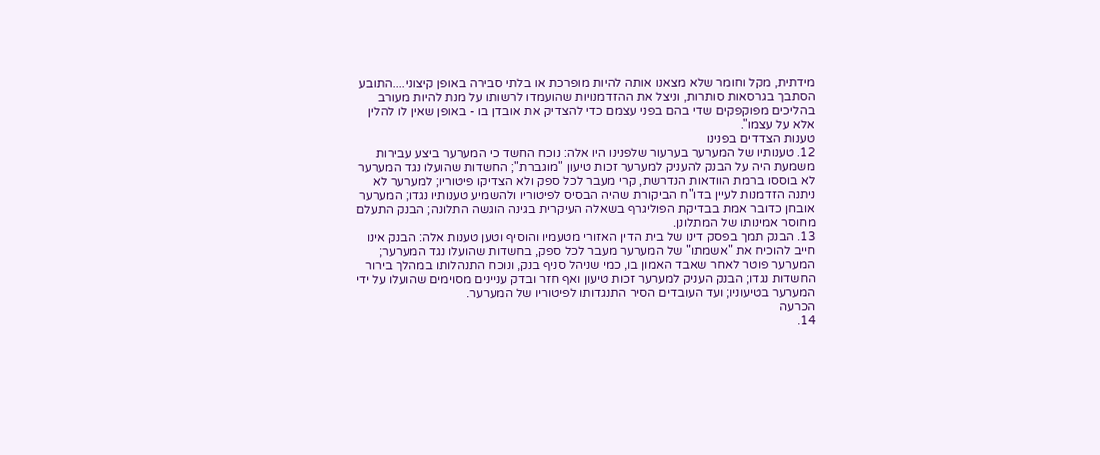מידתית, מקל וחומר שלא מצאנו אותה להיות מופרכת או בלתי סבירה באופן קיצוני....התובע הסתבך בגרסאות סותרות, וניצל את ההזדמנויות שהועמדו לרשותו על מנת להיות מעורב בהליכים מפוקפקים שדי בהם בפני עצמם כדי להצדיק את אובדן בו - באופן שאין לו להלין אלא על עצמו".
טענות הצדדים בפנינו
12. טענותיו של המערער בערעור שלפנינו היו אלה: נוכח החשד כי המערער ביצע עבירות משמעת היה על הבנק להעניק למערער זכות טיעון "מוגברת"; החשדות שהועלו נגד המערער לא בוססו ברמת הוודאות הנדרשת, קרי מעבר לכל ספק ולא הצדיקו פיטוריו; למערער לא ניתנה הזדמנות לעיין בדו"ח הביקורת שהיה הבסיס לפיטוריו ולהשמיע טענותיו נגדו; המערער אובחן כדובר אמת בבדיקת הפוליגרף בשאלה העיקרית בגינה הוגשה התלונה; הבנק התעלם מחוסר אמינותו של המתלונן.
13. הבנק תמך בפסק דינו של בית הדין האזורי מטעמיו והוסיף וטען טענות אלה: הבנק אינו חייב להוכיח את "אשמתו" של המערער מעבר לכל ספק, בחשדות שהועלו נגד המערער; המערער פוטר לאחר שאבד האמון בו, כמי שניהל סניף בנק, ונוכח התנהלותו במהלך בירור החשדות נגדו; הבנק העניק למערער זכות טיעון ואף חזר ובדק עניינים מסוימים שהועלו על ידי המערער בטיעוניו; ועד העובדים הסיר התנגדותו לפיטוריו של המערער.
הכרעה
14.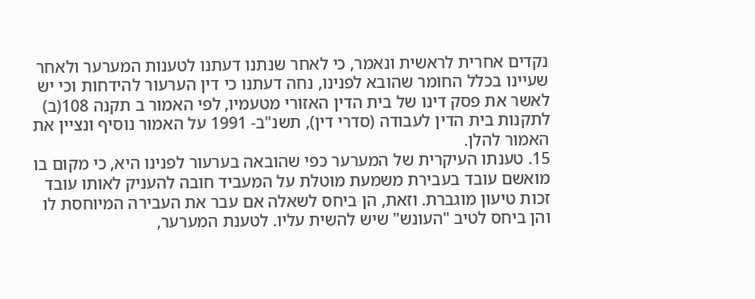נקדים אחרית לראשית ונאמר, כי לאחר שנתנו דעתנו לטענות המערער ולאחר שעיינו בכלל החומר שהובא לפנינו, נחה דעתנו כי דין הערעור להידחות וכי יש לאשר את פסק דינו של בית הדין האזורי מטעמיו, לפי האמור ב תקנה 108(ב) לתקנות בית הדין לעבודה (סדרי דין), תשנ"ב- 1991 על האמור נוסיף ונציין את האמור להלן.
15. טענתו העיקרית של המערער כפי שהובאה בערעור לפנינו היא, כי מקום בו מואשם עובד בעבירת משמעת מוטלת על המעביד חובה להעניק לאותו עובד זכות טיעון מוגברת. וזאת, הן ביחס לשאלה אם עבר את העבירה המיוחסת לו והן ביחס לטיב "העונש" שיש להשית עליו. לטענת המערער,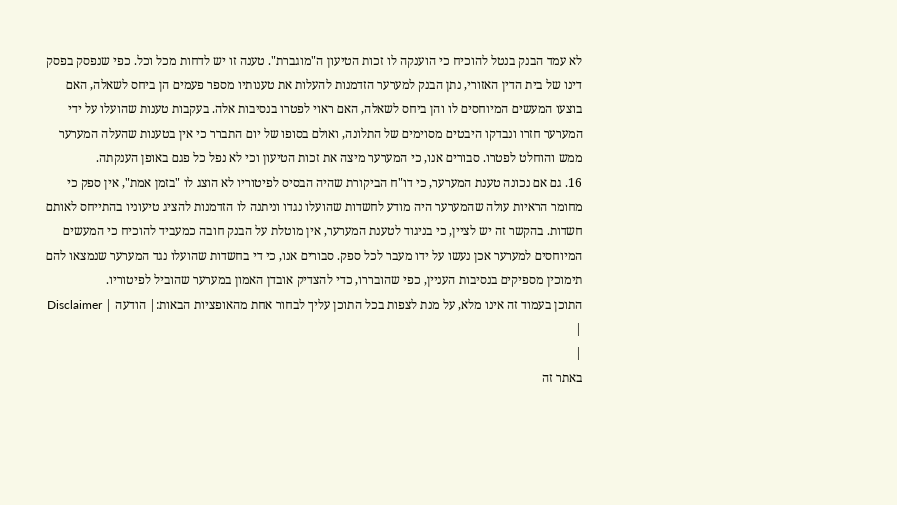לא עמד הבנק בנטל להוכיח כי הוענקה לו זכות הטיעון ה"מוגברת". טענה זו יש לדחות מכל וכל. כפי שנפסק בפסק דינו של בית הדין האזורי, נתן הבנק למערער הזדמנות להעלות את טענותיו מספר פעמים הן ביחס לשאלה, האם בוצעו המעשים המיוחסים לו והן ביחס לשאלה, האם ראוי לפטרו בנסיבות אלה. בעקבות טענות שהועלו על ידי המערער חזרו ונבדקו היבטים מסוימים של התלונה, ואולם בסופו של יום התברר כי אין בטענות שהעלה המערער ממש והוחלט לפטרו. סבורים אנו, כי המערער מיצה את זכות הטיעון וכי לא נפל כל פגם באופן הענקתה.
16. גם אם נכונה טענת המערער, כי דו"ח הביקורת שהיה הבסיס לפיטוריו לא הוצג לו "בזמן אמת", אין ספק כי מחומר הראיות עולה שהמערער היה מודע לחשדות שהועלו נגדו וניתנה לו הזדמנות להציג טיעוניו בהתייחס לאותם חשדות. בהקשר זה יש לציין, כי בניגוד לטענת המערער, אין מוטלת על הבנק חובה כמעביד להוכיח כי המעשים המיוחסים למערער אכן נעשו על ידו מעבר לכל ספק. סבורים אנו, כי די בחשדות שהועלו נגד המערער שנמצאו להם תימוכין מספיקים בנסיבות העניין, כפי שהובררו, כדי להצדיק אובדן האמון במערער שהוביל לפיטוריו.
התוכן בעמוד זה אינו מלא, על מנת לצפות בכל התוכן עליך לבחור אחת מהאופציות הבאות:| הודעה | Disclaimer |
|
באתר זה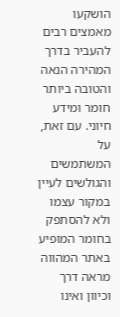הושקעו מאמצים רבים להעביר בדרך המהירה הנאה והטובה ביותר חומר ומידע חיוני. עם זאת, על המשתמשים והגולשים לעיין במקור עצמו ולא להסתפק בחומר המופיע באתר המהווה מראה דרך וכיוון ואינו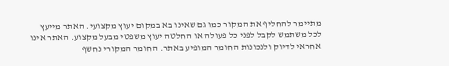מתיימר להחליף את המקור כמו גם שאינו בא במקום יעוץ מקצועי. האתר מייעץ לכל משתמש לקבל לפני כל פעולה או החלטה יעוץ משפטי מבעל מקצוע. האתר אינו אחראי לדיוק ולנכונות החומר המופיע באתר. החומר המקורי נחשף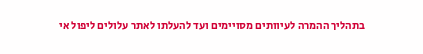בתהליך ההמרה לעיוותים מסויימים ועד להעלתו לאתר עלולים ליפול אי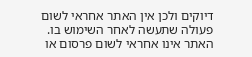דיוקים ולכן אין האתר אחראי לשום פעולה שתעשה לאחר השימוש בו. האתר אינו אחראי לשום פרסום או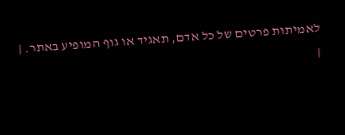לאמיתות פרטים של כל אדם, תאגיד או גוף המופיע באתר. |
|